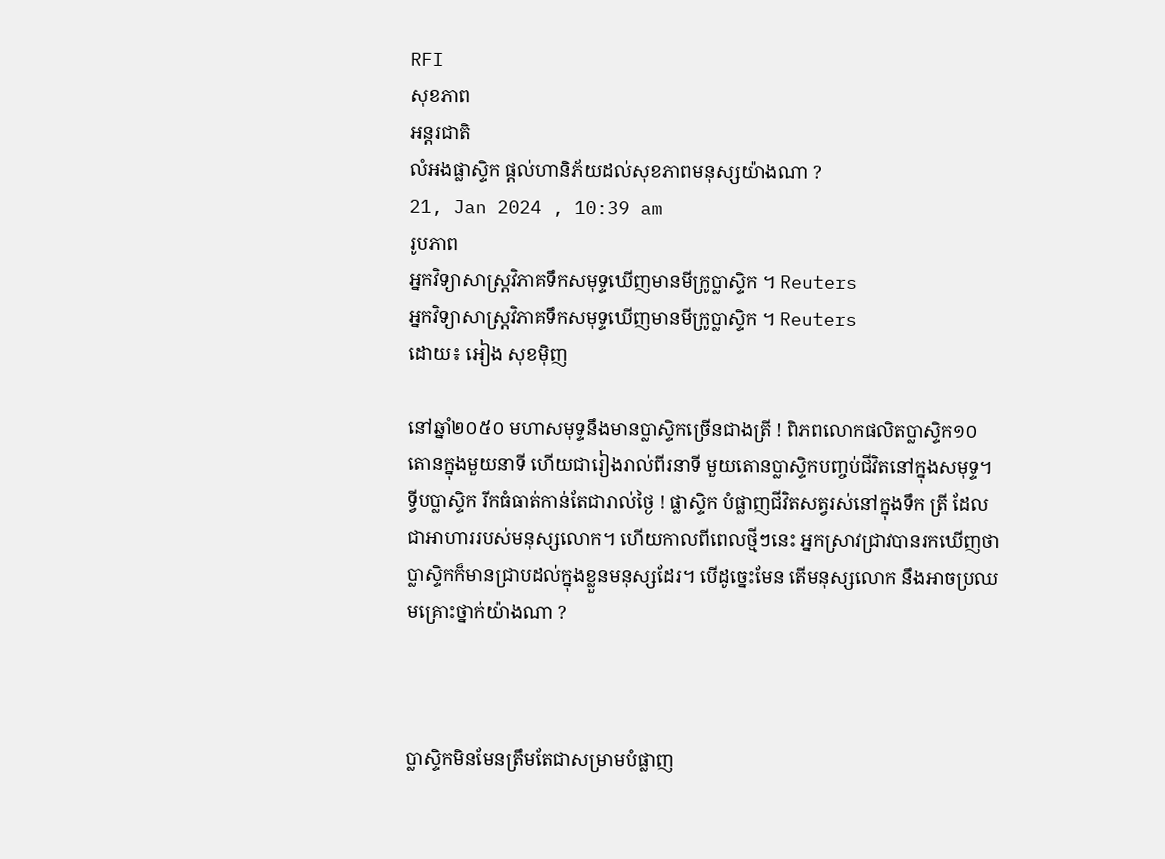RFI
សុខភាព
អន្តរជាតិ
លំអងផ្លាសិ្ទក ផ្តល់ហានិភ័យដល់សុខភាពមនុស្សយ៉ាងណា ?
21, Jan 2024 , 10:39 am
រូបភាព
អ្នកវិទ្យាសាស្ត្រវិភាគទឹកសមុទ្ទឃើញមានមីក្រូប្លាស្ទិក ។ Reuters
អ្នកវិទ្យាសាស្ត្រវិភាគទឹកសមុទ្ទឃើញមានមីក្រូប្លាស្ទិក ។ Reuters
ដោយ៖ អៀង សុខម៉ិញ

នៅឆ្នាំ២០៥០ មហាសមុទ្ទនឹងមានប្លាស្ទិកច្រើនជាងត្រី ! ពិភពលោកផលិតប្លាស្ទិក១០តោនក្នុងមួយនាទី ហើយជារៀងរាល់ពីរនាទី មួយតោនប្លាស្ទិកបញ្ចប់ជីវិតនៅក្នុងសមុទ្ទ។ ទ្វីបប្លាស្ទិក រីកធំធាត់កាន់តែជារាល់ថ្ងៃ ! ផ្លាស្ទិក បំផ្លាញជីវិតសត្វរស់នៅក្នុងទឹក ត្រី ដែលជាអាហាររបស់មនុស្សលោក។ ហើយកាលពីពេលថ្មីៗនេះ អ្នកស្រាវជ្រាវបានរកឃើញថា ប្លាស្ទិកក៏មានជ្រាបដល់ក្នុងខ្លួនមនុស្សដែរ។ បើដូច្នេះមែន តើមនុស្សលោក នឹងអាចប្រឈមគ្រោះថ្នាក់យ៉ាងណា ?



ប្លាស្ទិកមិនមែនត្រឹមតែជាសម្រាមបំផ្លាញ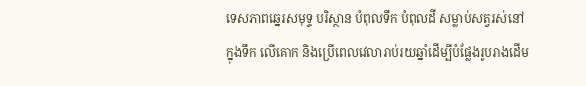ទេសភាពឆ្នេរសមុទ្ទ បរិស្ថាន បំពុលទឹក បំពុលដី សម្លាប់សត្វរស់នៅក្នុងទឹក លើគោក និងប្រើពេលវេលារាប់រយឆ្នាំដើម្បីបំផ្លែងរូបរាងដើម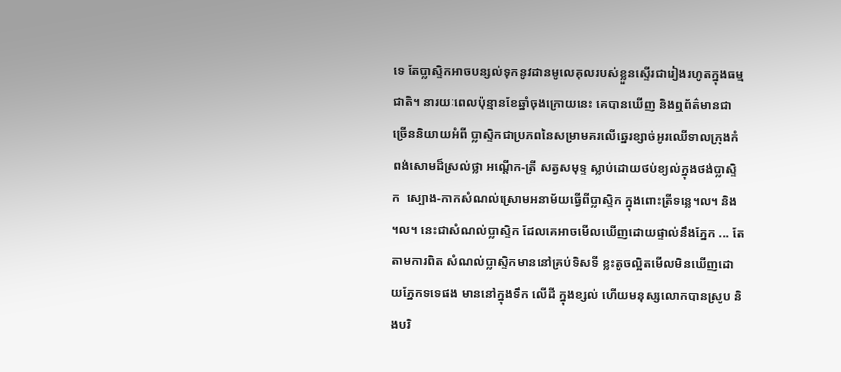ទេ តែប្លាស្ទិកអាចបន្សល់ទុកនូវដានមូលេគុលរបស់ខ្លួនស្ទើរជារៀងរហូតក្នុងធម្មជាតិ។ នារយៈពេលប៉ុន្មានខែឆ្នាំចុងក្រោយនេះ គេបានឃើញ និងឮព័ត៌មានជាច្រើននិយាយអំពី ប្លាស្ទិកជាប្រភពនៃសម្រាមគរលើឆ្នេរខ្សាច់អូរឈើទាលក្រុងកំពង់សោមដ៏ស្រល់ថ្លា អណ្តើក-ត្រី សត្វសមុទ្ទ ស្លាប់ដោយថប់ខ្យល់ក្នុងថង់ប្លាស្ទិក  ស្បោង-កាកសំណល់ស្រោមអនាម័យធ្វើពីប្លាស្ទិក ក្នុងពោះត្រីទន្លេ។ល។ និង ។ល។ នេះជាសំណល់ប្លាស្ទិក ដែលគេអាចមើលឃើញដោយផ្ទាល់នឹងភ្នែក ... តែតាមការពិត សំណល់ប្លាស្ទិកមាននៅគ្រប់ទិសទី ខ្លះតូចល្អិតមើលមិនឃើញដោយភ្នែកទទេផង មាននៅក្នុងទឹក លើដី ក្នុងខ្សល់ ហើយមនុស្សលោកបានស្រូប និងបរិ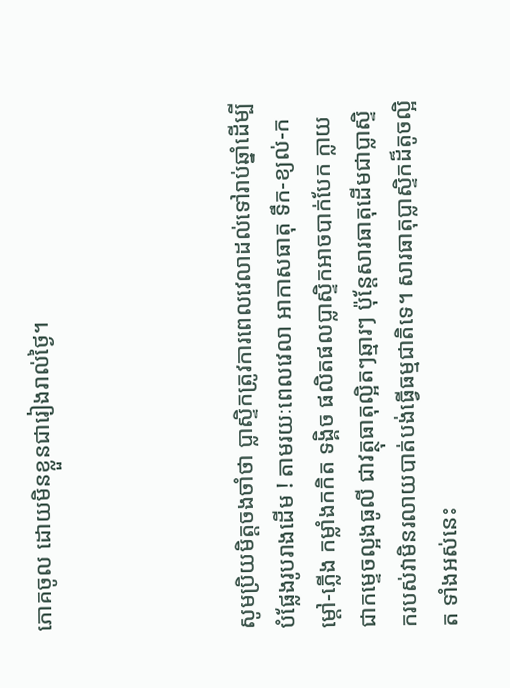ភោគចូល ដោយមិនខ្លួនជារៀងរាល់ថ្ងៃ។




សូមប្រិយមិត្តចងចាំថា ប្លាស្ទិកត្រូវការពេលវេលាដល់ទៅរាប់ឆ្នាំដើម្បីបំផ្លែងរូបរាងដើម ! តាមរយៈពេលវេលា អាកាសធាតុ ទឹក-ខ្យល់-កម្តៅ-ភ្លើង កម្លាំងកកិត ទង្គិច ផលិតផលប្លាស្ទិកអាចបាក់បែក ក្លាយជាកម្ទេចល្អងធូលី ជាវត្ថុធាតុល្អិតៗឆ្មារៗ ប៉ុន្តែសារធាតុដើមជាប្លាស្ទិករបស់វាមិនរលាយបាត់បង់ធ្វើធម្មជាតិទេ។ សារធាតុប្លាស្ទិកដ៏តូចល្អិត ទាំងអស់នេះ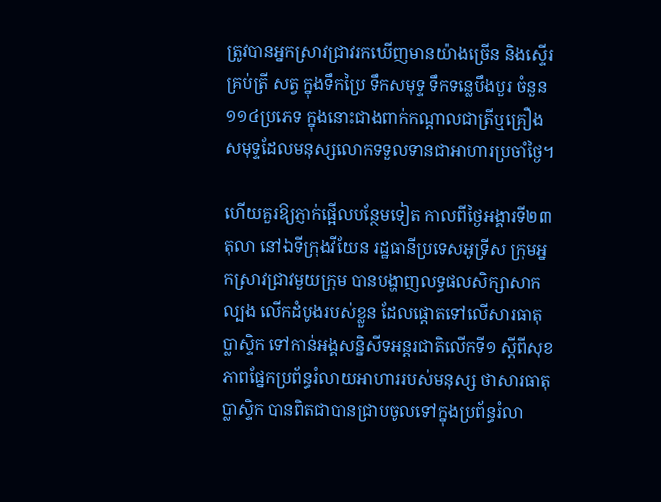ត្រូវបានអ្នកស្រាវជ្រាវរកឃើញមានយ៉ាងច្រើន និងស្ទើរគ្រប់ត្រី សត្វ ក្នុងទឹកប្រៃ ទឹកសមុទ្ទ ទឹកទន្លេបឹងបួរ ចំនួន១១៤ប្រភេទ ក្នុងនោះជាងពាក់កណ្តាលជាត្រីឬគ្រឿងសមុទ្ទដែលមនុស្សលោកទទួលទានជាអាហារប្រចាំថ្ងៃ។

ហើយគួរឱ្យភ្ញាក់ផ្អើលបន្ថែមទៀត កាលពីថ្ងៃអង្គារទី២៣តុលា នៅឯទីក្រុងវីយែន រដ្ឋធានីប្រទេសអូទ្រីស ក្រុមអ្នកស្រាវជ្រាវមួយក្រុម បានបង្ហាញលទ្ធផលសិក្សាសាកល្បង លើកដំបូងរបស់ខ្លួន ដែលផ្តោតទៅលើសារធាតុប្លាស្ទិក ទៅកាន់អង្គសន្និសីទអន្តរជាតិលើកទី១ ស្តីពីសុខភាពផ្នែកប្រព័ន្ធរំលាយអាហាររបស់មនុស្ស ថាសារធាតុប្លាស្ទិក បានពិតជាបានជ្រាបចូលទៅក្នុងប្រព័ន្ធរំលា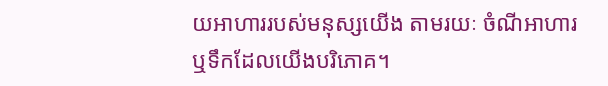យអាហាររបស់មនុស្សយើង តាមរយៈ ចំណីអាហារ ឬទឹកដែលយើងបរិភោគ។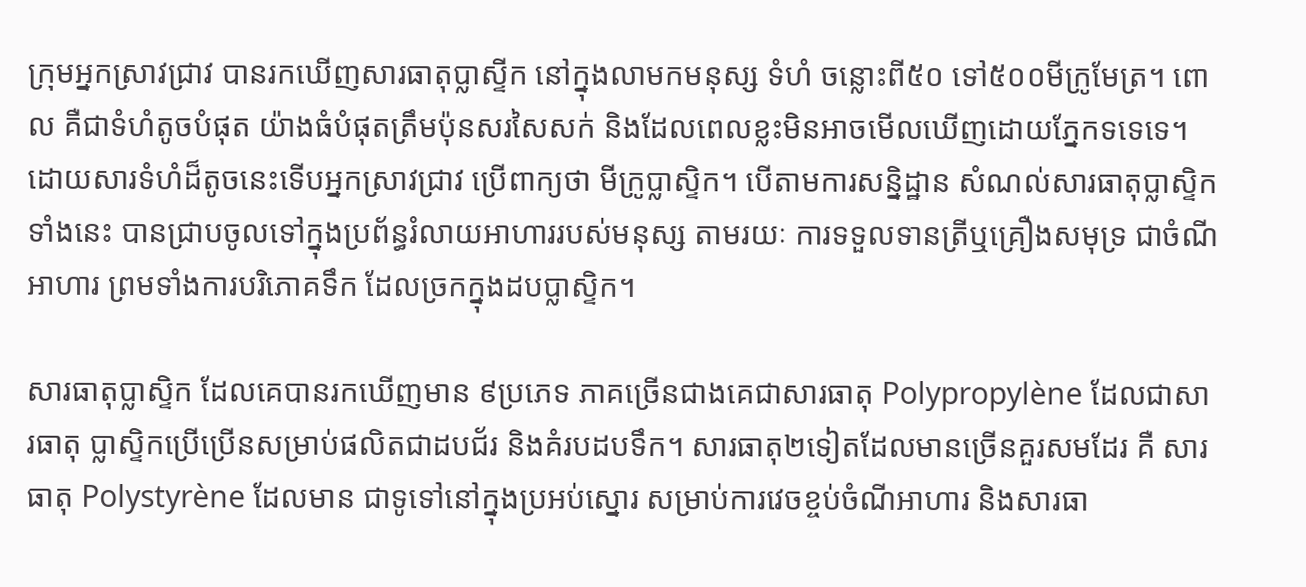ក្រុមអ្នកស្រាវជ្រាវ បានរកឃើញសារធាតុប្លាស្ទីក នៅក្នុងលាមកមនុស្ស ទំហំ ចន្លោះពី៥០ ទៅ៥០០មីក្រូមែត្រ។ ពោល គឺជាទំហំតូចបំផុត យ៉ាងធំបំផុតត្រឹមប៉ុនសរសៃសក់ និងដែលពេលខ្លះមិនអាចមើលឃើញដោយភ្នែកទទេទេ។ ដោយសារទំហំដ៏តូចនេះទើបអ្នកស្រាវជ្រាវ ប្រើពាក្យថា មីក្រូប្លាស្ទិក។ បើតាមការសន្និដ្ឋាន សំណល់សារធាតុប្លាស្ទិកទាំងនេះ បានជ្រាបចូលទៅក្នុងប្រព័ន្ធរំលាយអាហាររបស់មនុស្ស តាមរយៈ ការទទួលទានត្រីឬគ្រឿងសមុទ្រ ជាចំណីអាហារ ព្រមទាំងការបរិភោគទឹក ដែលច្រកក្នុងដបប្លាស្ទិក។

សារធាតុប្លាស្ទិក ដែលគេបានរកឃើញមាន ៩ប្រភេទ ភាគច្រើនជាងគេជាសារធាតុ Polypropylène ដែលជាសារធាតុ ប្លាស្ទិកប្រើប្រើនសម្រាប់ផលិតជាដបជ័រ និងគំរបដបទឹក។ សារធាតុ២ទៀតដែលមានច្រើនគួរសមដែរ គឺ សារធាតុ Polystyrène ដែលមាន ជាទូទៅនៅក្នុងប្រអប់ស្នោរ សម្រាប់ការវេចខ្ចប់ចំណីអាហារ និងសារធា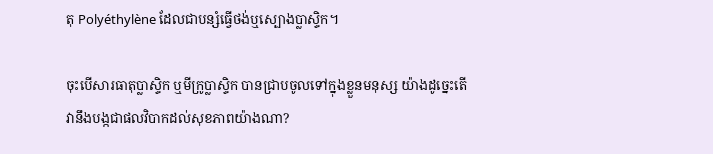តុ Polyéthylène ដែលជាបន្សំធ្វើថង់ឬស្បោងប្លាស្ទិក។

ចុះបើសារធាតុប្លាស្ទិក ឬមីក្រូប្លាស្ទិក បានជ្រាបចូលទៅក្នុងខ្លួនមនុស្ស យ៉ាងដូច្នេះតើវានឹងបង្កជាផលវិបាកដល់សុខភាពយ៉ាងណា?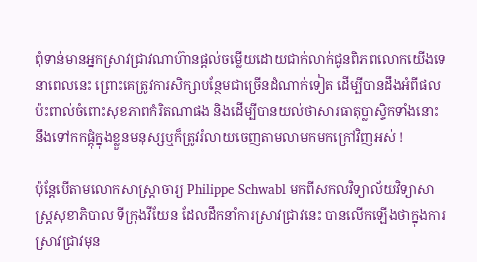ពុំទាន់មានអ្នកស្រាវជ្រាវណាហ៊ានផ្តល់ចម្លើយដោយជាក់លាក់ជូនពិភពលោកយើងទេ នាពេលនេះ ព្រោះគេត្រូវការសិក្សាបន្ថែមជាច្រើនដំណាក់ទៀត ដើម្បីបានដឹងអំពីផលប៉ះពាល់ចំពោះសុខភាពកំរិតណាផង និងដើម្បីបានយល់ថាសារធាតុប្លាស្ទិកទាំងនោះនឹងទៅកកផ្តុំក្នុងខ្លួនមនុស្សឬក៏ត្រូវរំលាយចេញតាមលាមកមកក្រៅវិញអស់ !

ប៉ុន្តែបើតាមលោកសាស្ត្រាចារ្យ Philippe Schwabl មកពីសកលវិទ្យាល័យវិទ្យាសាស្ត្រសុខាភិបាល ទីក្រុងវីយែន ដែលដឹកនាំការស្រាវជ្រាវនេះ បានលើកឡើងថាក្នុងការស្រាវជ្រាវមុន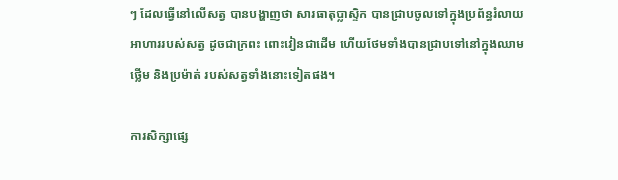ៗ ដែលធ្វើនៅលើសត្វ បានបង្ហាញថា សារធាតុប្លាស្ទិក បានជ្រាបចូលទៅក្នុងប្រព័ន្ធរំលាយអាហាររបស់សត្វ ដូចជាក្រពះ ពោះវៀនជាដើម ហើយថែមទាំងបានជ្រាបទៅនៅក្នុងឈាម ថ្លើម និងប្រម៉ាត់ របស់សត្វទាំងនោះទៀតផង។

ការសិក្សាផ្សេ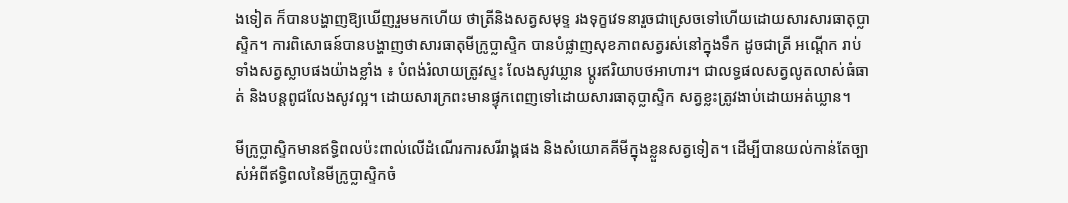ងទៀត ក៏បានបង្ហាញឱ្យឃើញរួមមកហើយ ថាត្រីនិងសត្វសមុទ្ទ រងទុក្ខវេទនារួចជាស្រេចទៅហើយដោយសារសារធាតុប្លាស្ទិក។ ការពិសោធន៍បានបង្ហាញថាសារធាតុមីក្រូប្លាស្ទិក បានបំផ្លាញសុខភាពសត្វរស់នៅក្នុងទឹក ដូចជាត្រី អណ្តើក រាប់ទាំងសត្វស្លាបផងយ៉ាងខ្លាំង ៖ បំពង់រំលាយត្រូវស្ទះ លែងសូវឃ្លាន ប្តូរឥរិយាបថអាហារ។ ជាលទ្ធផលសត្វលូតលាស់ធំធាត់ និងបន្តពូជលែងសូវល្អ។ ដោយសារក្រពះមានផ្ទុកពេញទៅដោយសារធាតុប្លាស្ទិក សត្វខ្លះត្រូវងាប់ដោយអត់ឃ្លាន។

មីក្រូប្លាស្ទិកមានឥទ្ធិពលប៉ះពាល់លើដំណើរការសរីរាង្គផង និងសំយោគគីមីក្នុងខ្លួនសត្វទៀត។ ដើម្បីបានយល់កាន់តែច្បាស់អំពីឥទ្ធិពលនៃមីក្រូប្លាស្ទិកចំ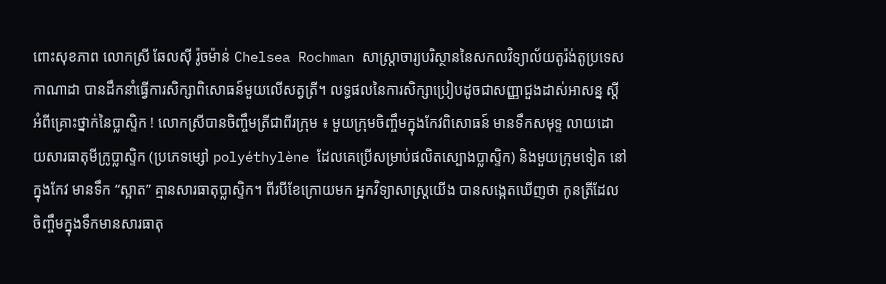ពោះសុខភាព លោកស្រី ឆែលស៊ី រ៉ូចម៉ាន់ Chelsea Rochman សាស្ត្រាចារ្យបរិស្ថាននៃសកលវិទ្យាល័យតូរ៉ង់តូប្រទេសកាណាដា បានដឹកនាំធ្វើការសិក្សាពិសោធន៍មួយលើសត្វត្រី។ លទ្ធផលនៃការសិក្សាប្រៀបដូចជាសញ្ញាជួងដាស់អាសន្ន ស្តីអំពីគ្រោះថ្នាក់នៃប្លាស្ទិក ! លោកស្រីបានចិញ្ចឹមត្រីជាពីរក្រុម ៖ មួយក្រុមចិញ្ចឹមក្នុងកែវពិសោធន៍ មានទឹកសមុទ្ទ លាយដោយសារធាតុមីក្រូប្លាស្ទិក (ប្រភេទម្សៅ polyéthylène ដែលគេប្រើសម្រាប់ផលិតស្បោងប្លាស្ទិក) និងមួយក្រុមទៀត នៅក្នុងកែវ មានទឹក “ស្អាត” គ្មានសារធាតុប្លាស្ទិក។ ពីរបីខែក្រោយមក អ្នកវិទ្យាសាស្ត្រយើង បានសង្កេតឃើញថា កូនត្រីដែលចិញ្ចឹមក្នុងទឹកមានសារធាតុ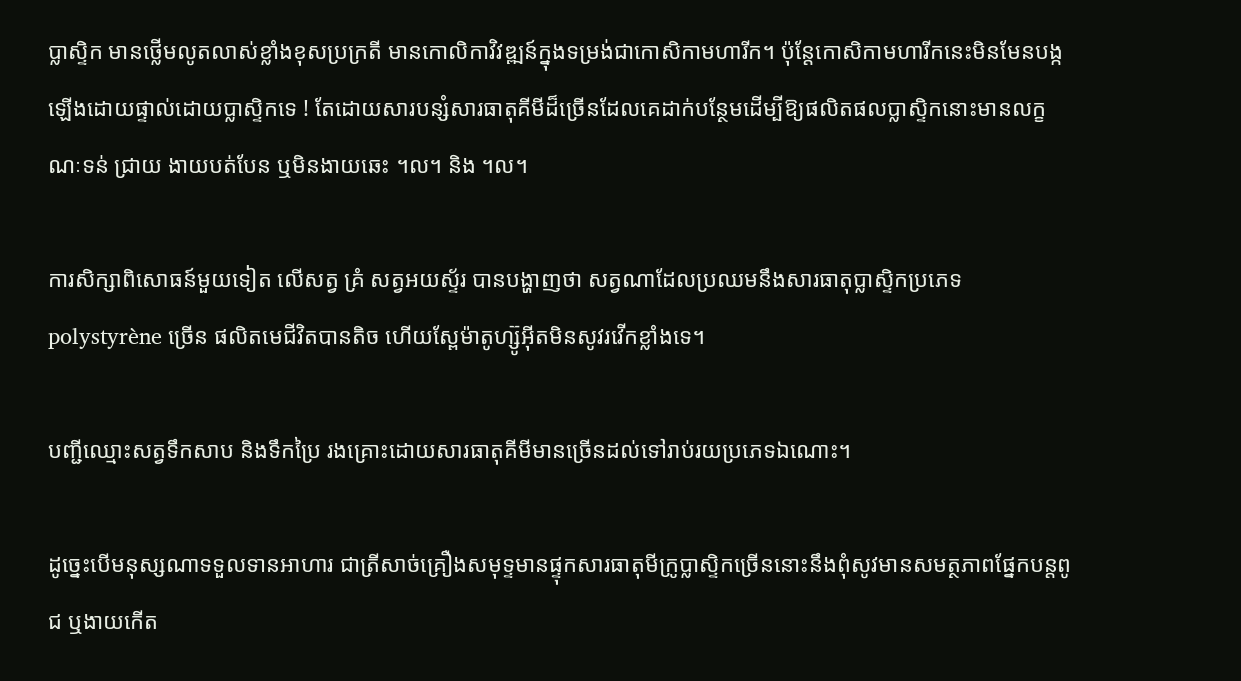ប្លាស្ទិក មានថ្លើមលូតលាស់ខ្លាំងខុសប្រក្រតី មានកោលិកាវិវឌ្ឍន៍ក្នុងទម្រង់ជាកោសិកាមហារីក។ ប៉ុន្តែកោសិកាមហារីកនេះមិនមែនបង្កឡើងដោយផ្ទាល់ដោយប្លាស្ទិកទេ ! តែដោយសារបន្សំសារធាតុគីមីដ៏ច្រើនដែលគេដាក់បន្ថែមដើម្បីឱ្យផលិតផលប្លាស្ទិកនោះមានលក្ខណៈទន់ ជ្រាយ ងាយបត់បែន ឬមិនងាយឆេះ ។ល។ និង ។ល។

ការសិក្សាពិសោធន៍មួយទៀត លើសត្វ គ្រំ សត្វអយស្ទ័រ បានបង្ហាញថា សត្វណាដែលប្រឈមនឹងសារធាតុប្លាស្ទិកប្រភេទ polystyrène ច្រើន ផលិតមេជីវិតបានតិច ហើយស្ពែម៉ាតូហ្ស៊ូអ៊ីតមិនសូវរវើកខ្លាំងទេ។

បញ្ជីឈ្មោះសត្វទឹកសាប និងទឹកប្រៃ រងគ្រោះដោយសារធាតុគីមីមានច្រើនដល់ទៅរាប់រយប្រភេទឯណោះ។

ដូច្នេះបើមនុស្សណាទទួលទានអាហារ ជាត្រីសាច់គ្រឿងសមុទ្ទមានផ្ទុកសារធាតុមីក្រូប្លាស្ទិកច្រើននោះនឹងពុំសូវមានសមត្ថភាពផ្នែកបន្តពូជ ឬងាយកើត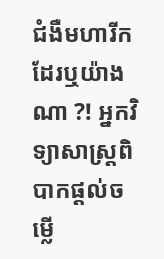ជំងឺមហារីកដែរឬយ៉ាងណា ?! អ្នកវិទ្យាសាស្ត្រពិបាកផ្តល់ចម្លើ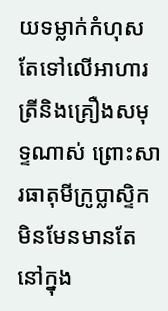យទម្លាក់កំហុសតែទៅលើអាហារត្រីនិងគ្រឿងសមុទ្ទណាស់ ព្រោះសារធាតុមីក្រូប្លាស្ទិកមិនមែនមានតែនៅក្នុង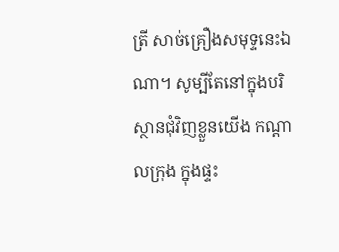ត្រី សាច់គ្រឿងសមុទ្ទនេះឯណា។ សូម្បីតែនៅក្នុងបរិស្ថានជុំវិញខ្លួនយើង កណ្តាលក្រុង ក្នុងផ្ទះ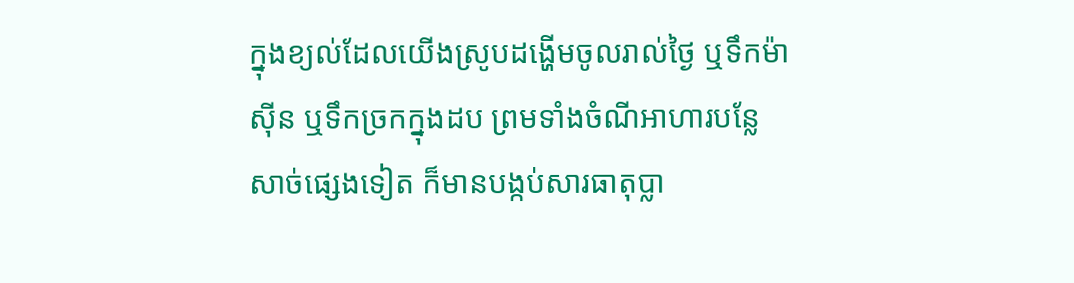ក្នុងខ្យល់ដែលយើងស្រូបដង្ហើមចូលរាល់ថ្ងៃ ឬទឹកម៉ាស៊ីន ឬទឹកច្រកក្នុងដប ព្រមទាំងចំណីអាហារបន្លែសាច់ផ្សេងទៀត ក៏មានបង្កប់សារធាតុប្លា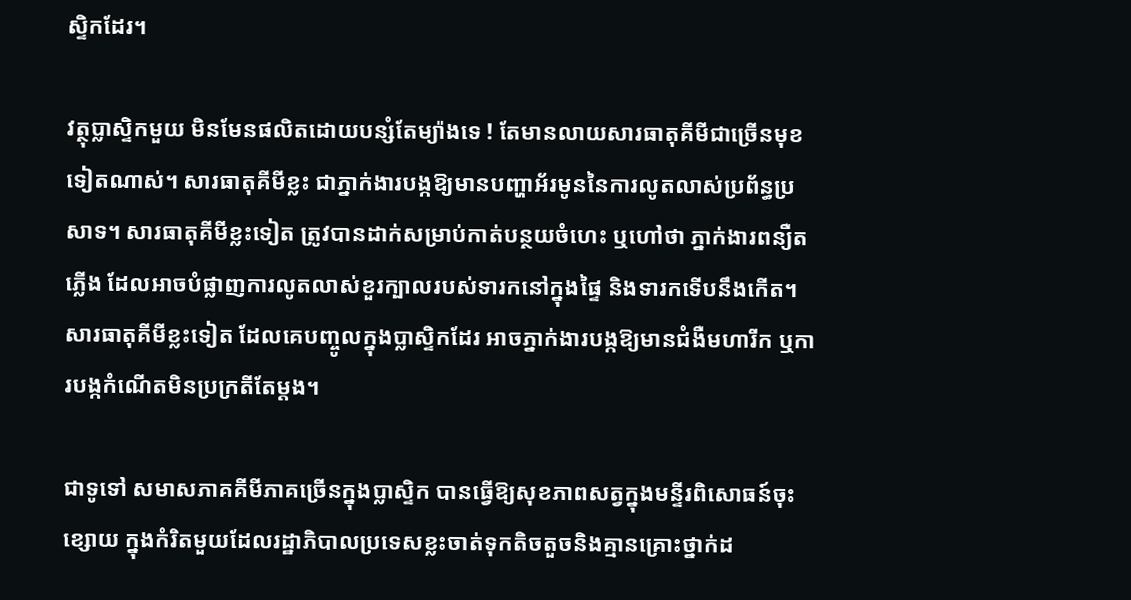ស្ទិកដែរ។

វត្ថុប្លាស្ទិកមួយ មិនមែនផលិតដោយបន្សំតែម្យ៉ាងទេ ! តែមានលាយសារធាតុគីមីជាច្រើនមុខទៀតណាស់។ សារធាតុគីមីខ្លះ ជាភ្នាក់ងារបង្កឱ្យមានបញ្ហាអ័រមូននៃការលូតលាស់ប្រព័ន្ធប្រសាទ។ សារធាតុគីមីខ្លះទៀត ត្រូវបានដាក់សម្រាប់កាត់បន្ថយចំហេះ ឬហៅថា ភ្នាក់ងារពន្យឺតភ្លើង ដែលអាចបំផ្លាញការលូតលាស់ខួរក្បាលរបស់ទារកនៅក្នុងផ្ទៃ និងទារកទើបនឹងកើត។ សារធាតុគីមីខ្លះទៀត ដែលគេបញ្ចូលក្នុងប្លាស្ទិកដែរ អាចភ្នាក់ងារបង្កឱ្យមានជំងឺមហារីក ឬការបង្កកំណើតមិនប្រក្រតីតែម្តង។

ជាទូទៅ សមាសភាគគីមីភាគច្រើនក្នុងប្លាស្ទិក បានធ្វើឱ្យសុខភាពសត្វក្នុងមន្ទីរពិសោធន៍ចុះខ្សោយ ក្នុងកំរិតមួយដែលរដ្ឋាភិបាលប្រទេសខ្លះចាត់ទុកតិចតួចនិងគ្មានគ្រោះថ្នាក់ដ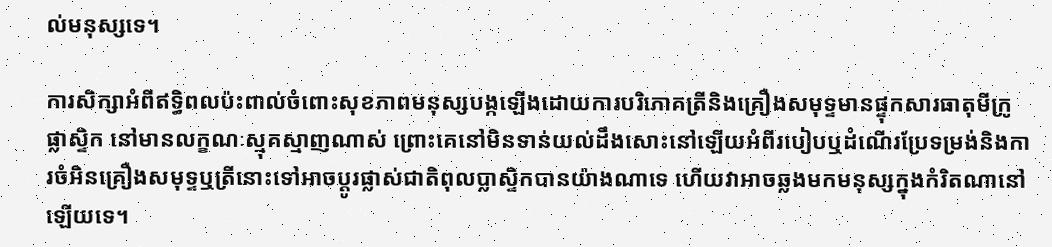ល់មនុស្សទេ។

ការសិក្សាអំពីឥទ្ធិពលប៉ះពាល់ចំពោះសុខភាពមនុស្សបង្កឡើងដោយការបរិភោគត្រីនិងគ្រឿងសមុទ្ទមានផ្ទុកសារធាតុមីក្រូផ្លាសិ្ទក នៅមានលក្ខណៈស្មុគស្មាញណាស់ ព្រោះគេនៅមិនទាន់យល់ដឹងសោះនៅឡើយអំពីរបៀបឬដំណើរប្រែទម្រង់និងការចំអិនគ្រឿងសមុទ្ទឬត្រីនោះទៅអាចប្តូរផ្លាស់ជាតិពុលប្លាស្ទិកបានយ៉ាងណាទេ ហើយវាអាចឆ្លងមកមនុស្សក្នុងកំរិតណានៅឡើយទេ។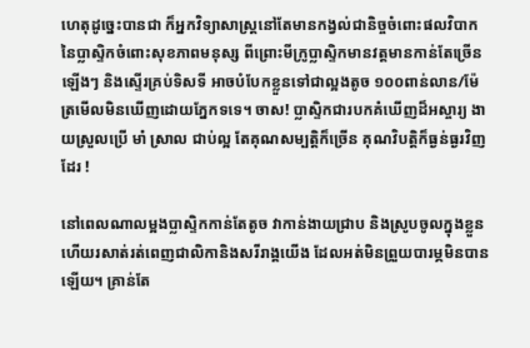ហេតុដូច្នេះបានជា ក៏អ្នកវិទ្យាសាស្ត្រនៅតែមានកង្វល់ជានិច្ចចំពោះផលវិបាកនៃប្លាស្ទិកចំពោះសុខភាពមនុស្ស ពីព្រោះមីក្រូប្លាស្ទិកមានវត្តមានកាន់តែច្រើនឡើងៗ និងស្ទើរគ្រប់ទិសទី អាចបំបែកខ្លួនទៅជាល្អងតូច ១០០ពាន់លាន/ម៉ែត្រមើលមិនឃើញដោយភ្នែកទទេ។ ចាស! ប្លាស្ទិកជារបកគំឃើញដ៏អស្ចារ្យ ងាយស្រួលប្រើ មាំ ស្រាល ជាប់ល្អ តែគុណសម្បត្តិក៏ច្រើន គុណវិបត្តិក៏ធ្ងន់ធ្ងរវិញដែរ !

នៅពេលណាលម្អងប្លាស្ទិកកាន់តែតូច វាកាន់ងាយជ្រាប និងស្រូបចូលក្នុងខ្លួន ហើយរសាត់រត់ពេញជាលិកានិងសរីរាង្គយើង ដែលអត់មិនព្រួយបារម្ភមិនបានឡើយ។ គ្រាន់តែ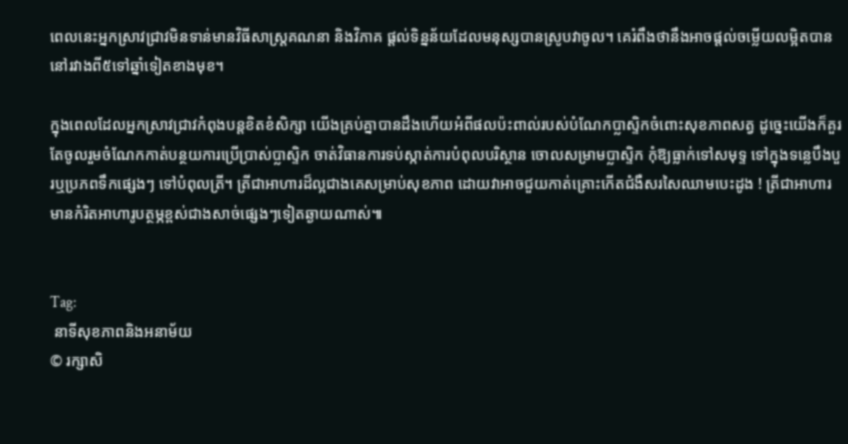ពេលនេះអ្នកស្រាវជ្រាវមិនទាន់មានវិធីសាស្ត្រគណនា និងវិភាគ ផ្តល់ទិន្នន័យដែលមនុស្សបានស្រូបវាចូល។ គេរំពឹងថានឹងអាចផ្តល់ចម្លើយលម្អិតបាន នៅរវាងពី៥ទៅឆ្នាំទៀតខាងមុខ។

ក្នុងពេលដែលអ្នកស្រាវជ្រាវកំពុងបន្តខិតខំសិក្សា យើងគ្រប់គ្នាបានដឹងហើយអំពីផលប៉ះពាល់របស់បំណែកប្លាស្ទិកចំពោះសុខភាពសត្វ ដូច្នេះយើងក៏គួរតែចូលរួមចំណែកកាត់បន្ថយការប្រើប្រាស់ប្លាស្ទិក ចាត់វិធានការទប់ស្កាត់ការបំពុលបរិស្ថាន ចោលសម្រាមប្លាស្ទិក កុំឱ្យធ្លាក់ទៅសមុទ្ទ ទៅក្នុងទន្លេបឹងបួរឬប្រភពទឹកផ្សេងៗ ទៅបំពុលត្រី។ ត្រីជាអាហារដ៏ល្អជាងគេសម្រាប់សុខភាព ដោយវាអាចជួយកាត់គ្រោះកើតជំងឺសរសៃឈាមបេះដូង ! ត្រីជាអាហារមានកំរិតអាហារូបត្ថម្ភខ្ពស់ជាងសាច់ផ្សេងៗទៀតឆ្ងាយណាស់៕


Tag:
 នាទីសុខភាពនិងអនាម័យ
© រក្សាសិ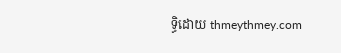ទ្ធិដោយ thmeythmey.com